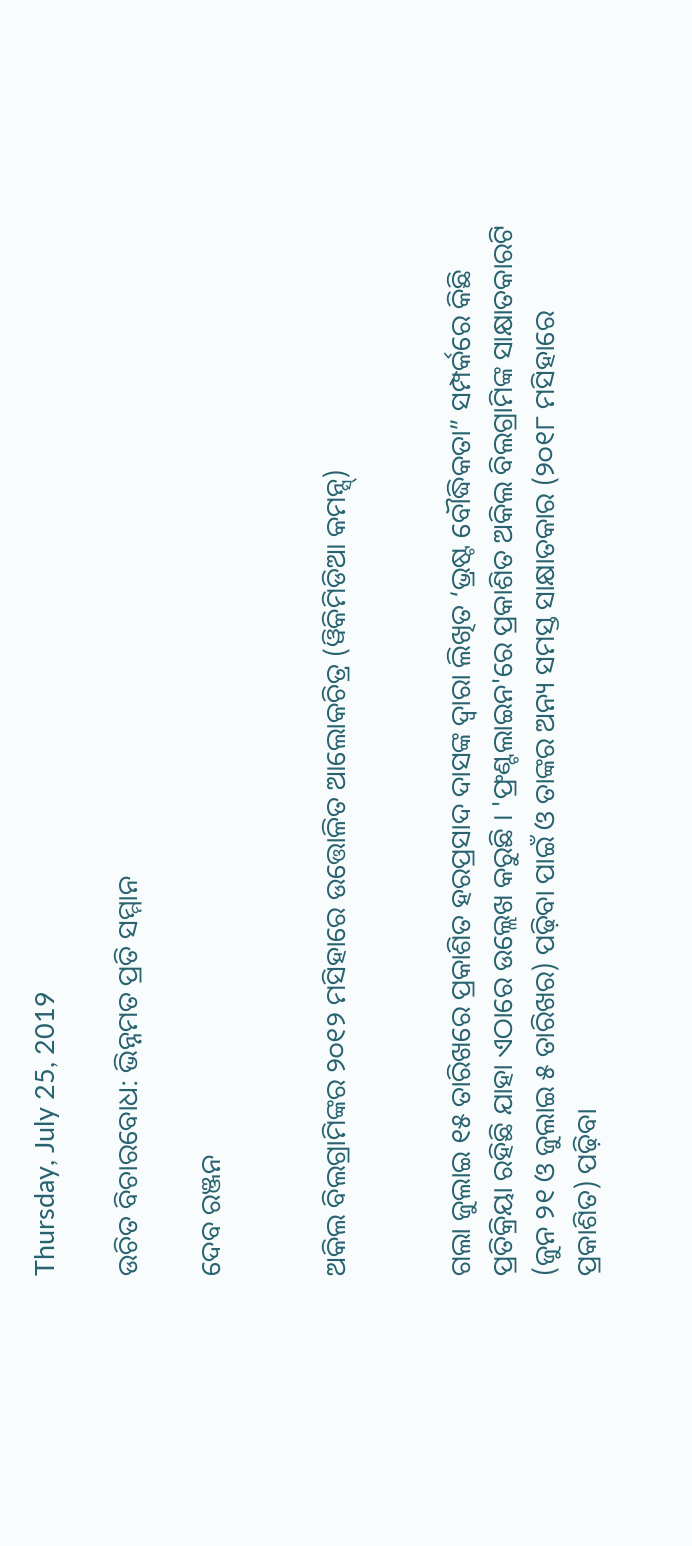Thursday, July 25, 2019

ଉଚିତ ବିଚାରବୋଧ: ଭିନ୍ନମତ ପ୍ରତି ସମ୍ମାନ

ଦେବ ରଞ୍ଜନ


ଅକିଲ ବିଲଗ୍ରାମିଙ୍କର ୨୦୧୨ ମସିହାରେ ଉତ୍ତୋଳିତ ଆଲୋକଚିତ୍ର (ୱିକିମିଡିଆ କମନ୍ସ୍)


ଗଲା ଜୁଲାଇ ୧୫ ତାରିଖରେ ପ୍ରକାଶିତ ହରପ୍ରସାଦ ଦାସଙ୍କ ଦ୍ଵାରା ଲିଖିତ ‘ଭ୍ରଷ୍ଟ ବୌଦ୍ଧିକତା” ସମ୍ପର୍କରେ କିଛି ପ୍ରତିକ୍ରିୟା ରହିଛି ଯାହା ଏଠାରେ ଉଲ୍ଲେଖ କରୁଛି । 'ଫ୍ରଣ୍ଟଲାଇନ'ରେ ପ୍ରକାଶିତ ଅକିଲ ବିଲଗ୍ରାମିଙ୍କ ସାକ୍ଷାତକାରଟି (ଜୁନ ୨୧ ଓ ଜୁଲାଇ ୫ ତାରିଖର) ପଢ଼ିବା ପାଇଁ ଓ ତାଙ୍କର ଅନ୍ୟ ସମସ୍ତ ସାକ୍ଷାତକାର (୨୦୧୮ ମସିହାରେ ପ୍ରକାଶିତ) ପଢ଼ିବା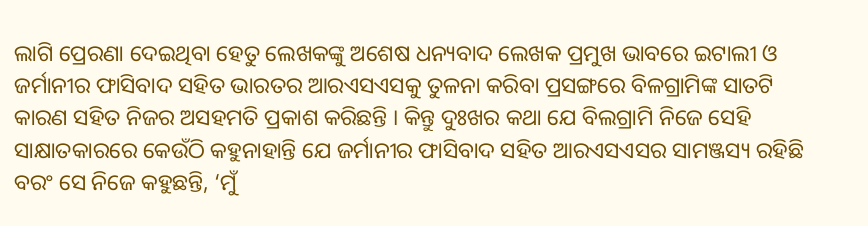ଲାଗି ପ୍ରେରଣା ଦେଇଥିବା ହେତୁ ଲେଖକଙ୍କୁ ଅଶେଷ ଧନ୍ୟବାଦ ଲେଖକ ପ୍ରମୁଖ ଭାବରେ ଇଟାଲୀ ଓ ଜର୍ମାନୀର ଫାସିବାଦ ସହିତ ଭାରତର ଆରଏସଏସକୁ ତୁଳନା କରିବା ପ୍ରସଙ୍ଗରେ ବିଳଗ୍ରାମିଙ୍କ ସାତଟି କାରଣ ସହିତ ନିଜର ଅସହମତି ପ୍ରକାଶ କରିଛନ୍ତି । କିନ୍ତୁ ଦୁଃଖର କଥା ଯେ ବିଲଗ୍ରାମି ନିଜେ ସେହି ସାକ୍ଷାତକାରରେ କେଉଁଠି କହୁନାହାନ୍ତି ଯେ ଜର୍ମାନୀର ଫାସିବାଦ ସହିତ ଆରଏସଏସର ସାମଞ୍ଜସ୍ୟ ରହିଛି ବରଂ ସେ ନିଜେ କହୁଛନ୍ତି, ‘ମୁଁ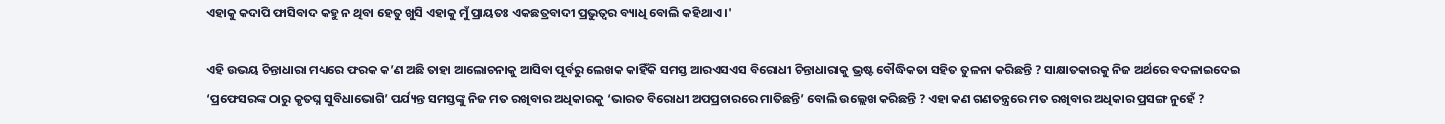ଏହାକୁ କଦାପି ଫାସିବାଦ କହୁ ନ ଥିବା ହେତୁ ଖୁସି ଏହାକୁ ମୁଁ ପ୍ରାୟତଃ ଏକଛତ୍ରବାଦୀ ପ୍ରଭୁତ୍ଵର ବ୍ୟାଧି ବୋଲି କହିଥାଏ ।'

ଏହି ଉଭୟ ଚିନ୍ତାଧାରା ମଧ୍ୟରେ ଫରକ କ’ଣ ଅଛି ତାହା ଆଲୋଚନାକୁ ଆସିବା ପୂର୍ବରୁ ଲେଖକ କାହିଁକି ସମସ୍ତ ଆରଏସଏସ ବିରୋଧୀ ଚିନ୍ତାଧାରାକୁ ଭ୍ରଷ୍ଟ ବୌଦ୍ଧିକତା ସହିତ ତୁଳନା କରିଛନ୍ତି ? ସାକ୍ଷାତକାରକୁ ନିଜ ଅର୍ଥରେ ବଦଳାଇଦେଇ ‘ପ୍ରଫେସରଙ୍କ ଠାରୁ କୃତଘ୍ନ ସୁବିଧାଭୋଗି’ ପର୍ଯ୍ୟନ୍ତ ସମସ୍ତଙ୍କୁ ନିଜ ମତ ରଖିବାର ଅଧିକାରକୁ ‘ଭାରତ ବିରୋଧୀ ଅପପ୍ରଚାରରେ ମାତିଛନ୍ତି’ ବୋଲି ଉଲ୍ଲେଖ କରିଛନ୍ତି ? ଏହା କଣ ଗଣତନ୍ତ୍ରରେ ମତ ରଖିବାର ଅଧିକାର ପ୍ରସଙ୍ଗ ନୁହେଁ ?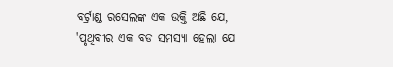ବର୍ଟ୍ରାଣ୍ଡ ରସେଲଙ୍କ ଏକ ଉକ୍ତି ଅଛି ଯେ, 'ପୃଥିବୀର ଏକ ବଡ ସମସ୍ୟା ହେଲା ଯେ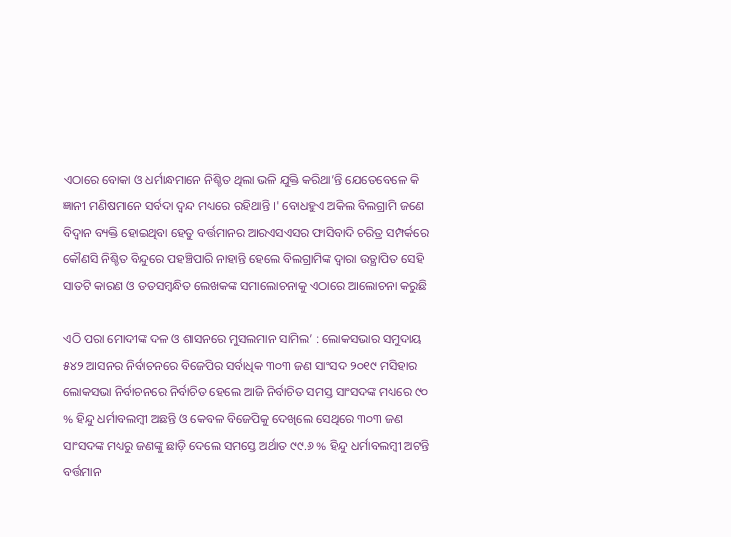ଏଠାରେ ବୋକା ଓ ଧର୍ମାନ୍ଧମାନେ ନିଶ୍ଚିତ ଥିଲା ଭଳି ଯୁକ୍ତି କରିଥା’ନ୍ତି ଯେତେବେଳେ କି ଜ୍ଞାନୀ ମଣିଷମାନେ ସର୍ବଦା ଦ୍ଵନ୍ଦ ମଧ୍ୟରେ ରହିଥାନ୍ତି ।' ବୋଧହୁଏ ଅକିଲ ବିଲଗ୍ରାମି ଜଣେ ବିଦ୍ଵାନ ବ୍ୟକ୍ତି ହୋଇଥିବା ହେତୁ ବର୍ତ୍ତମାନର ଆରଏସଏସର ଫାସିବାଦି ଚରିତ୍ର ସମ୍ପର୍କରେ କୌଣସି ନିଶ୍ଚିତ ବିନ୍ଦୁରେ ପହଞ୍ଚିପାରି ନାହାନ୍ତି ହେଲେ ବିଲଗ୍ରାମିଙ୍କ ଦ୍ଵାରା ଉତ୍ଥାପିତ ସେହି ସାତଟି କାରଣ ଓ ତତସମ୍ବନ୍ଧିତ ଲେଖକଙ୍କ ସମାଲୋଚନାକୁ ଏଠାରେ ଆଲୋଚନା କରୁଛି

ଏଠି ପରା ମୋଦୀଙ୍କ ଦଳ ଓ ଶାସନରେ ମୁସଲମାନ ସାମିଲ’ : ଲୋକସଭାର ସମୁଦାୟ ୫୪୨ ଆସନର ନିର୍ବାଚନରେ ବିଜେପିର ସର୍ବାଧିକ ୩୦୩ ଜଣ ସାଂସଦ ୨୦୧୯ ମସିହାର ଲୋକସଭା ନିର୍ବାଚନରେ ନିର୍ବାଚିତ ହେଲେ ଆଜି ନିର୍ବାଚିତ ସମସ୍ତ ସାଂସଦଙ୍କ ମଧ୍ୟରେ ୯୦ % ହିନ୍ଦୁ ଧର୍ମାବଲମ୍ବୀ ଅଛନ୍ତି ଓ କେବଳ ବିଜେପିକୁ ଦେଖିଲେ ସେଥିରେ ୩୦୩ ଜଣ ସାଂସଦଙ୍କ ମଧ୍ୟରୁ ଜଣଙ୍କୁ ଛାଡ଼ି ଦେଲେ ସମସ୍ତେ ଅର୍ଥାତ ୯୯.୬ % ହିନ୍ଦୁ ଧର୍ମାବଲମ୍ବୀ ଅଟନ୍ତି ବର୍ତ୍ତମାନ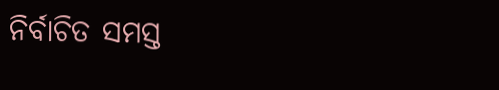ନିର୍ବାଚିତ ସମସ୍ତ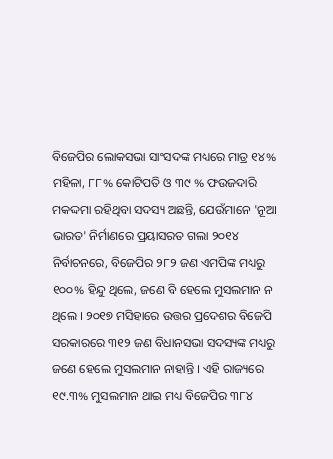ବିଜେପିର ଲୋକସଭା ସାଂସଦଙ୍କ ମଧ୍ୟରେ ମାତ୍ର ୧୪% ମହିଳା, ୮୮% କୋଟିପତି ଓ ୩୯ % ଫଉଜଦାରି ମକଦ୍ଦମା ରହିଥିବା ସଦସ୍ୟ ଅଛନ୍ତି, ଯେଉଁମାନେ 'ନୂଆ ଭାରତ' ନିର୍ମାଣରେ ପ୍ରୟାସରତ ଗଲା ୨୦୧୪ ନିର୍ବାଚନରେ, ବିଜେପିର ୨୮୨ ଜଣ ଏମପିଙ୍କ ମଧ୍ୟରୁ ୧୦୦% ହିନ୍ଦୁ ଥିଲେ, ଜଣେ ବି ହେଲେ ମୁସଲମାନ ନ ଥିଲେ । ୨୦୧୭ ମସିହାରେ ଉତ୍ତର ପ୍ରଦେଶର ବିଜେପି ସରକାରରେ ୩୧୨ ଜଣ ବିଧାନସଭା ସଦସ୍ୟଙ୍କ ମଧ୍ୟରୁ ଜଣେ ହେଲେ ମୁସଲମାନ ନାହାନ୍ତି । ଏହି ରାଜ୍ୟରେ ୧୯.୩% ମୁସଲମାନ ଥାଇ ମଧ୍ୟ ବିଜେପିର ୩୮୪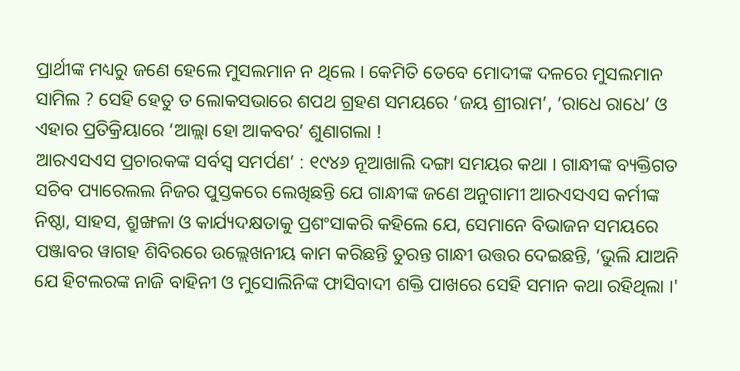ପ୍ରାର୍ଥୀଙ୍କ ମଧ୍ୟରୁ ଜଣେ ହେଲେ ମୁସଲମାନ ନ ଥିଲେ । କେମିତି ତେବେ ମୋଦୀଙ୍କ ଦଳରେ ମୁସଲମାନ ସାମିଲ ? ସେହି ହେତୁ ତ ଲୋକସଭାରେ ଶପଥ ଗ୍ରହଣ ସମୟରେ ‘ଜୟ ଶ୍ରୀରାମ’, ‘ରାଧେ ରାଧେ’ ଓ ଏହାର ପ୍ରତିକ୍ରିୟାରେ ‘ଆଲ୍ଲା ହୋ ଆକବର’ ଶୁଣାଗଲା !
ଆରଏସଏସ ପ୍ରଚାରକଙ୍କ ସର୍ବସ୍ଵ ସମର୍ପଣ’ : ୧୯୪୬ ନୂଆଖାଲି ଦଙ୍ଗା ସମୟର କଥା । ଗାନ୍ଧୀଙ୍କ ବ୍ୟକ୍ତିଗତ ସଚିବ ପ୍ୟାରେଲଲ ନିଜର ପୁସ୍ତକରେ ଲେଖିଛନ୍ତି ଯେ ଗାନ୍ଧୀଙ୍କ ଜଣେ ଅନୁଗାମୀ ଆରଏସଏସ କର୍ମୀଙ୍କ ନିଷ୍ଠା, ସାହସ, ଶ୍ରୁଙ୍ଖଳା ଓ କାର୍ଯ୍ୟଦକ୍ଷତାକୁ ପ୍ରଶଂସାକରି କହିଲେ ଯେ, ସେମାନେ ବିଭାଜନ ସମୟରେ ପଞ୍ଜାବର ୱାଗହ ଶିବିରରେ ଉଲ୍ଲେଖନୀୟ କାମ କରିଛନ୍ତି ତୁରନ୍ତ ଗାନ୍ଧୀ ଉତ୍ତର ଦେଇଛନ୍ତି, ‘ଭୁଲି ଯାଅନି ଯେ ହିଟଲରଙ୍କ ନାଜି ବାହିନୀ ଓ ମୁସୋଲିନିଙ୍କ ଫାସିବାଦୀ ଶକ୍ତି ପାଖରେ ସେହି ସମାନ କଥା ରହିଥିଲା ।'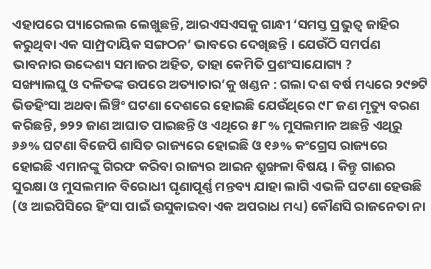ଏହାପରେ ପ୍ୟାରେଲଲ ଲେଖୁଛନ୍ତି, ଆରଏସଏସକୁ ଗାନ୍ଧୀ ‘ସମସ୍ତ ପ୍ରଭୁତ୍ଵ ଜାହିର କରୁଥିବା ଏକ ସାମ୍ପ୍ରଦାୟିକ ସଙ୍ଗଠନ’ ଭାବରେ ଦେଖିଛନ୍ତି । ଯେଉଁଠି ସମର୍ପଣ ଭାବନାର ଉଦ୍ଦେଶ୍ୟ ସମାଜର ଅହିତ, ତାହା କେମିତି ପ୍ରଶଂସାଯୋଗ୍ୟ ?
ସଙ୍ଖ୍ୟାଲଘୁ ଓ ଦଳିତଙ୍କ ଉପରେ ଅତ୍ୟାଚାର’କୁ ଖଣ୍ଡନ : ଗଲା ଦଶ ବର୍ଷ ମଧ୍ୟରେ ୨୯୭ଟି ଭିଡହିଂସା ଅଥବା ଲିଞ୍ଚିଂ ଘଟଣା ଦେଶରେ ହୋଇଛି ଯେଉଁଥିରେ ୯୮ ଜଣ ମୃତ୍ୟୁ ବରଣ କରିଛନ୍ତି, ୭୨୨ ଜାଣ ଆଘାତ ପାଇଛନ୍ତି ଓ ଏଥିରେ ୫୮% ମୁସଲମାନ ଅଛନ୍ତି ଏଥିରୁ ୬୬% ଘଟଣା ବିଜେପି ଶାସିତ ରାଜ୍ୟରେ ହୋଇଛି ଓ ୧୬% କଂଗ୍ରେସ ରାଜ୍ୟରେ ହୋଇଛି ଏମାନଙ୍କୁ ଗିରଫ କରିବା ରାଜ୍ୟର ଆଇନ ଶ୍ରୁଙ୍ଖଳା ବିଷୟ । କିନ୍ତୁ ଗାଈର ସୁରକ୍ଷା ଓ ମୁସଲମାନ ବିରୋଧୀ ଘୃଣାପୂର୍ଣ୍ଣ ମନ୍ତବ୍ୟ ଯାହା ଲାଗି ଏଭଳି ଘଟଣା ହେଉଛି (ଓ ଆଇପିସିରେ ହିଂସା ପାଇଁ ଉସୁକାଇବା ଏକ ଅପରାଧ ମଧ୍ୟ) କୌଣସି ରାଜନେତା ନା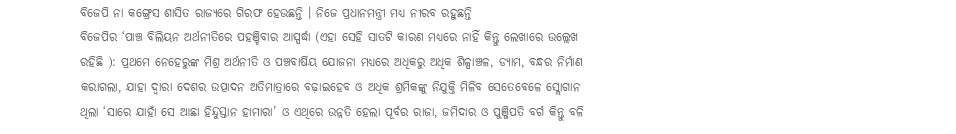ବିଜେପି ନା କଙ୍ଗ୍ରେସ ଶାସିତ ରାଜ୍ୟରେ ଗିରଫ ହେଉଛନ୍ତି । ନିଜେ ପ୍ରଧାନମନ୍ତ୍ରୀ ମଧ୍ୟ ନୀରବ ରହୁଛନ୍ତି
ବିଜେପିର ‘ପାଞ୍ଚ ବିଲିୟନ ଅର୍ଥନୀତିରେ ପହଞ୍ଚିବାର ଆସ୍ପର୍ଦ୍ଧା (ଏହା ସେହି ସାତଟି କାରଣ ମଧ୍ୟରେ ନାହିଁ କିନ୍ତୁ ଲେଖାରେ ଉଲ୍ଲେଖ ରହିଛି ): ପ୍ରଥମେ ନେହେରୁଙ୍କ ମିଶ୍ର ଅର୍ଥନୀତି ଓ ପଞ୍ଚବାର୍ଷିୟ ଯୋଜନା ମଧ୍ୟରେ ଅଧିକରୁ ଅଧିକ ଶିଳ୍ପାଞ୍ଚଳ, ଡ୍ୟାମ, ବନ୍ଧର ନିର୍ମାଣ କରାଗଲା, ଯାହା ଦ୍ଵାରା ଦେଶର ଉତ୍ପାଦନ ଅତିମାତ୍ରାରେ ବଢ଼ାଇହେବ ଓ ଅଧିକ ଶ୍ରମିକଙ୍କୁ ନିଯୁକ୍ତି ମିଳିବ ସେତେବେଳେ ସ୍ଲୋଗାନ ଥିଲା ‘ସାରେ ଯାହାଁ ସେ ଆଛା ହିନ୍ଦୁସ୍ତାନ ହାମାରା’ ଓ ଏଥିରେ ଉନ୍ନତି ହେଲା ପୂର୍ବର ରାଜା, ଜମିଦାର ଓ ପୁଞ୍ଜିପତି ବର୍ଗ କିନ୍ତୁ ବଳି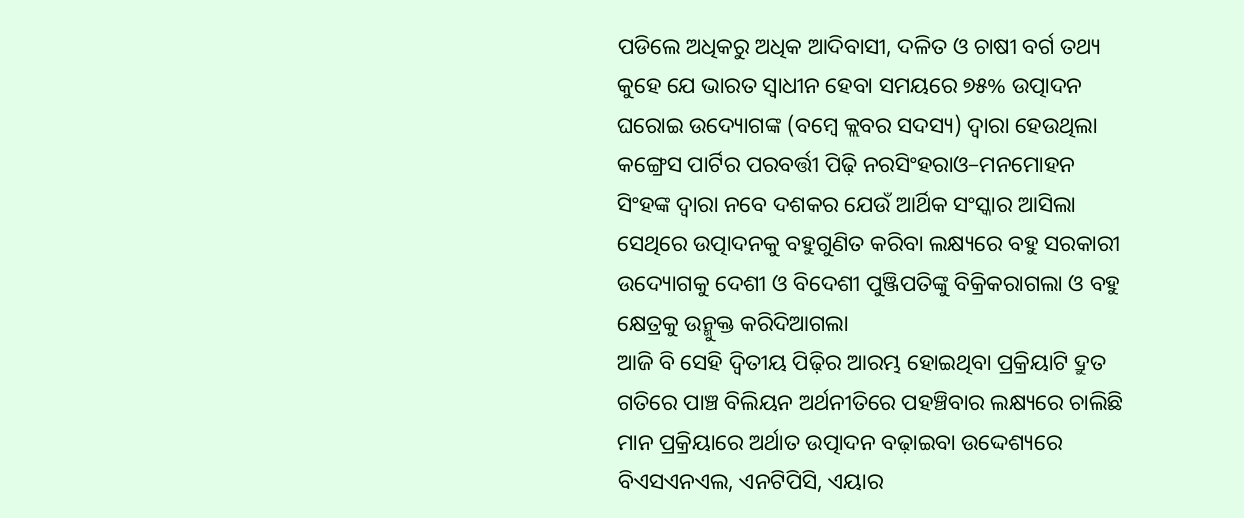ପଡିଲେ ଅଧିକରୁ ଅଧିକ ଆଦିବାସୀ, ଦଳିତ ଓ ଚାଷୀ ବର୍ଗ ତଥ୍ୟ କୁହେ ଯେ ଭାରତ ସ୍ଵାଧୀନ ହେବା ସମୟରେ ୭୫% ଉତ୍ପାଦନ ଘରୋଇ ଉଦ୍ୟୋଗଙ୍କ (ବମ୍ବେ କ୍ଲବର ସଦସ୍ୟ) ଦ୍ଵାରା ହେଉଥିଲା କଙ୍ଗ୍ରେସ ପାର୍ଟିର ପରବର୍ତ୍ତୀ ପିଢ଼ି ନରସିଂହରାଓ–ମନମୋହନ ସିଂହଙ୍କ ଦ୍ଵାରା ନବେ ଦଶକର ଯେଉଁ ଆର୍ଥିକ ସଂସ୍କାର ଆସିଲା ସେଥିରେ ଉତ୍ପାଦନକୁ ବହୁଗୁଣିତ କରିବା ଲକ୍ଷ୍ୟରେ ବହୁ ସରକାରୀ ଉଦ୍ୟୋଗକୁ ଦେଶୀ ଓ ବିଦେଶୀ ପୁଞ୍ଜିପତିଙ୍କୁ ବିକ୍ରିକରାଗଲା ଓ ବହୁ କ୍ଷେତ୍ରକୁ ଉନ୍ମୁକ୍ତ କରିଦିଆଗଲା
ଆଜି ବି ସେହି ଦ୍ଵିତୀୟ ପିଢ଼ିର ଆରମ୍ଭ ହୋଇଥିବା ପ୍ରକ୍ରିୟାଟି ଦ୍ରୁତ ଗତିରେ ପାଞ୍ଚ ବିଲିୟନ ଅର୍ଥନୀତିରେ ପହଞ୍ଚିବାର ଲକ୍ଷ୍ୟରେ ଚାଲିଛି ମାନ ପ୍ରକ୍ରିୟାରେ ଅର୍ଥାତ ଉତ୍ପାଦନ ବଢ଼ାଇବା ଉଦ୍ଦେଶ୍ୟରେ ବିଏସଏନଏଲ, ଏନଟିପିସି, ଏୟାର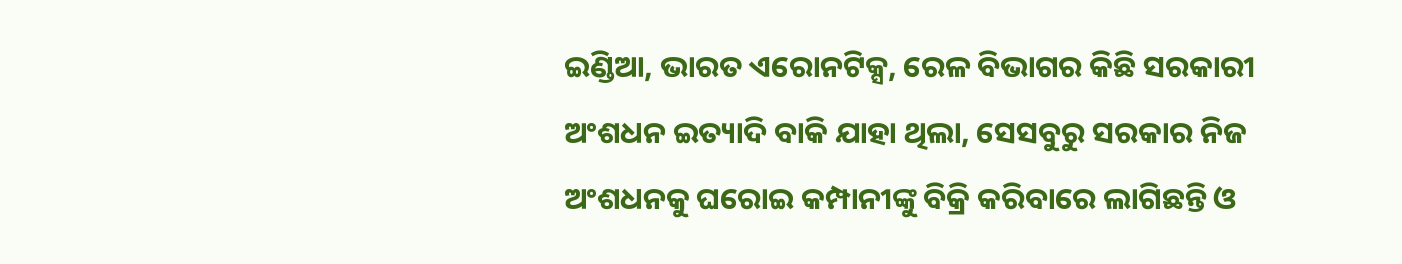ଇଣ୍ଡିଆ, ଭାରତ ଏରୋନଟିକ୍ସ, ରେଳ ବିଭାଗର କିଛି ସରକାରୀ ଅଂଶଧନ ଇତ୍ୟାଦି ବାକି ଯାହା ଥିଲା, ସେସବୁରୁ ସରକାର ନିଜ ଅଂଶଧନକୁ ଘରୋଇ କମ୍ପାନୀଙ୍କୁ ବିକ୍ରି କରିବାରେ ଲାଗିଛନ୍ତି ଓ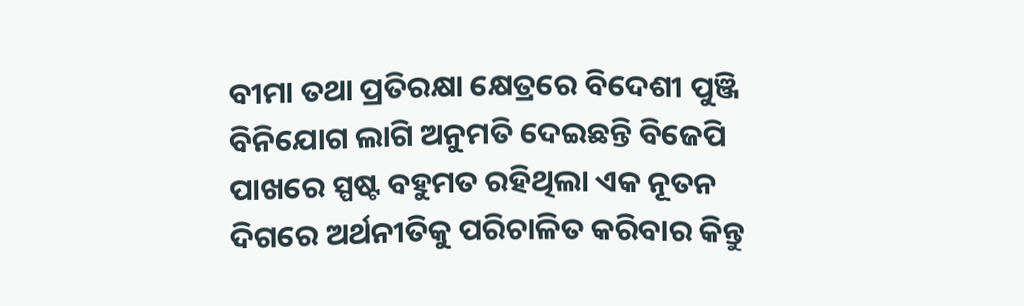ବୀମା ତଥା ପ୍ରତିରକ୍ଷା କ୍ଷେତ୍ରରେ ବିଦେଶୀ ପୁଞ୍ଜି ବିନିଯୋଗ ଲାଗି ଅନୁମତି ଦେଇଛନ୍ତି ବିଜେପି ପାଖରେ ସ୍ପଷ୍ଟ ବହୁମତ ରହିଥିଲା ଏକ ନୂତନ ଦିଗରେ ଅର୍ଥନୀତିକୁ ପରିଚାଳିତ କରିବାର କିନ୍ତୁ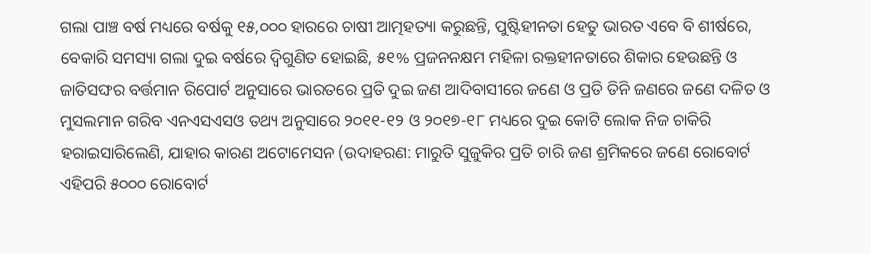ଗଲା ପାଞ୍ଚ ବର୍ଷ ମଧ୍ୟରେ ବର୍ଷକୁ ୧୫,୦୦୦ ହାରରେ ଚାଷୀ ଆତ୍ମହତ୍ୟା କରୁଛନ୍ତି, ପୁଷ୍ଟିହୀନତା ହେତୁ ଭାରତ ଏବେ ବି ଶୀର୍ଷରେ, ବେକାରି ସମସ୍ୟା ଗଲା ଦୁଇ ବର୍ଷରେ ଦ୍ଵିଗୁଣିତ ହୋଇଛି, ୫୧% ପ୍ରଜନନକ୍ଷମ ମହିଳା ରକ୍ତହୀନତାରେ ଶିକାର ହେଉଛନ୍ତି ଓ ଜାତିସଙ୍ଘର ବର୍ତ୍ତମାନ ରିପୋର୍ଟ ଅନୁସାରେ ଭାରତରେ ପ୍ରତି ଦୁଇ ଜଣ ଆଦିବାସୀରେ ଜଣେ ଓ ପ୍ରତି ତିନି ଜଣରେ ଜଣେ ଦଳିତ ଓ ମୁସଲମାନ ଗରିବ ଏନଏସଏସଓ ତଥ୍ୟ ଅନୁସାରେ ୨୦୧୧-୧୨ ଓ ୨୦୧୭-୧୮ ମଧ୍ୟରେ ଦୁଇ କୋଟି ଲୋକ ନିଜ ଚାକିରି ହରାଇସାରିଲେଣି, ଯାହାର କାରଣ ଅଟୋମେସନ (ଉଦାହରଣ: ମାରୁତି ସୁଜୁକିର ପ୍ରତି ଚାରି ଜଣ ଶ୍ରମିକରେ ଜଣେ ରୋବୋର୍ଟ ଏହିପରି ୫୦୦୦ ରୋବୋର୍ଟ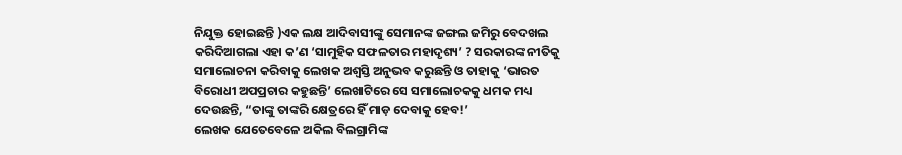ନିଯୁକ୍ତ ହୋଇଛନ୍ତି )ଏକ ଲକ୍ଷ ଆଦିବାସୀଙ୍କୁ ସେମାନଙ୍କ ଜଙ୍ଗଲ ଜମିରୁ ବେଦଖଲ କରିଦିଆଗଲା ଏହା କ’ଣ ‘ସାମୁହିକ ସଫଳତାର ମହାଦୃଶ୍ୟ’ ? ସରକାରଙ୍କ ନୀତିକୁ ସମାଲୋଚନା କରିବାକୁ ଲେଖକ ଅଶ୍ଵସ୍ତି ଅନୁଭବ କରୁଛନ୍ତି ଓ ତାହାକୁ ‘ଭାରତ ବିରୋଧୀ ଅପପ୍ରଚାର କହୁଛନ୍ତି’ ଲେଖାଟିରେ ସେ ସମାଲୋଚକକୁ ଧମକ ମଧ୍ୟ ଦେଉଛନ୍ତି, “ତାଙ୍କୁ ତାଙ୍କରି କ୍ଷେତ୍ରରେ ହିଁ ମାଡ଼ ଦେବାକୁ ହେବ!’
ଲେଖକ ଯେତେବେଳେ ଅକିଲ ବିଲଗ୍ରାମିଙ୍କ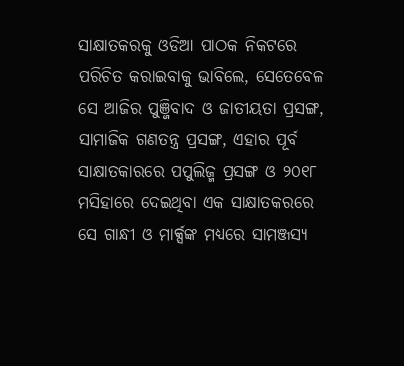ସାକ୍ଷାତକରକୁ ଓଡିଆ ପାଠକ ନିକଟରେ ପରିଚିତ କରାଇବାକୁ ଭାବିଲେ, ସେତେବେଳ ସେ ଆଜିର ପୁଞ୍ଜିବାଦ ଓ ଜାତୀୟତା ପ୍ରସଙ୍ଗ, ସାମାଜିକ ଗଣତନ୍ତ୍ର ପ୍ରସଙ୍ଗ, ଏହାର ପୂର୍ବ ସାକ୍ଷାତକାରରେ ପପୁଲିଜ୍ମ ପ୍ରସଙ୍ଗ ଓ ୨୦୧୮ ମସିହାରେ ଦେଇଥିବା ଏକ ସାକ୍ଷାତକରରେ ସେ ଗାନ୍ଧୀ ଓ ମାର୍କ୍ସଙ୍କ ମଧ୍ୟରେ ସାମଞ୍ଜସ୍ୟ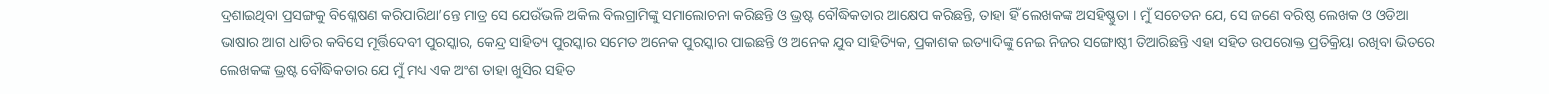ଦ୍ରଶାଇଥିବା ପ୍ରସଙ୍ଗକୁ ବିଶ୍ଳେଷଣ କରିପାରିଥା’ନ୍ତେ ମାତ୍ର ସେ ଯେଉଁଭଳି ଅକିଲ ବିଲଗ୍ରାମିଙ୍କୁ ସମାଲୋଚନା କରିଛନ୍ତି ଓ ଭ୍ରଷ୍ଟ ବୌଦ୍ଧିକତାର ଆକ୍ଷେପ କରିଛନ୍ତି, ତାହା ହିଁ ଲେଖକଙ୍କ ଅସହିଷ୍ଣୁତା । ମୁଁ ସଚେତନ ଯେ, ସେ ଜଣେ ବରିଷ୍ଠ ଲେଖକ ଓ ଓଡିଆ ଭାଷାର ଆଗ ଧାଡିର କବିସେ ମୂର୍ତ୍ତିଦେବୀ ପୁରସ୍କାର, କେନ୍ଦ୍ର ସାହିତ୍ୟ ପୁରସ୍କାର ସମେତ ଅନେକ ପୁରସ୍କାର ପାଇଛନ୍ତି ଓ ଅନେକ ଯୁବ ସାହିତ୍ୟିକ, ପ୍ରକାଶକ ଇତ୍ୟାଦିଙ୍କୁ ନେଇ ନିଜର ସଙ୍ଗୋଷ୍ଠୀ ତିଆରିଛନ୍ତି ଏହା ସହିତ ଉପରୋକ୍ତ ପ୍ରତିକ୍ରିୟା ରଖିବା ଭିତରେ ଲେଖକଙ୍କ ଭ୍ରଷ୍ଟ ବୌଦ୍ଧିକତାର ଯେ ମୁଁ ମଧ୍ୟ ଏକ ଅଂଶ ତାହା ଖୁସିର ସହିତ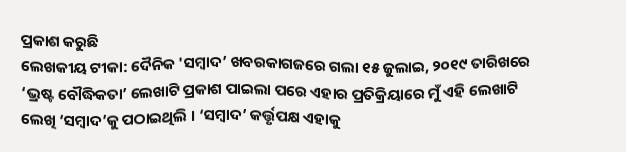ପ୍ରକାଶ କରୁଛି
ଲେଖକୀୟ ଟୀକା: ଦୈନିକ 'ସମ୍ବାଦ’ ଖବରକାଗଜରେ ଗଲା ୧୫ ଜୁଲାଇ, ୨୦୧୯ ତାରିଖରେ ‘ଭ୍ରଷ୍ଟ ବୌଦ୍ଧିକତା’ ଲେଖାଟି ପ୍ରକାଶ ପାଇଲା ପରେ ଏହାର ପ୍ରତିକ୍ରିୟାରେ ମୁଁ ଏହି ଲେଖାଟି ଲେଖି ‘ସମ୍ବାଦ’କୁ ପଠାଇଥିଲି । ‘ସମ୍ବାଦ’ କର୍ତ୍ତୃପକ୍ଷ ଏହାକୁ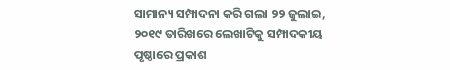ସାମାନ୍ୟ ସମ୍ପାଦନା କରି ଗଲା ୨୨ ଜୁଲାଇ, ୨୦୧୯ ତାରିଖରେ ଲେଖାଟିକୁ ସମ୍ପାଦକୀୟ ପୃଷ୍ଠାରେ ପ୍ରକାଶ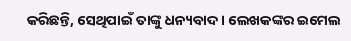କରିଛନ୍ତି, ସେଥିପାଇଁ ତାଙ୍କୁ ଧନ୍ୟବାଦ । ଲେଖକଙ୍କର ଇମେଲ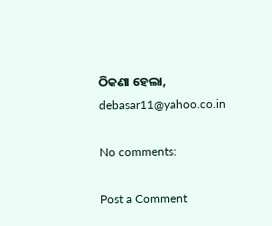ଠିକଣା ହେଲା, debasar11@yahoo.co.in

No comments:

Post a Comment